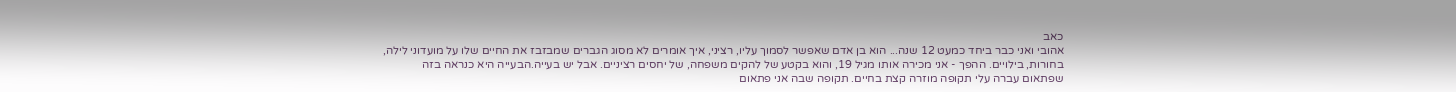כאב
אהובי ואני כבר ביחד כמעט 12 שנה... הוא בן אדם שאפשר לסמוך עליו, רציני, איך אומרים לא מסוג הגברים שמבזבז את החיים שלו על מועדוני לילה, בחורות, בילויים. ההפך - אני מכירה אותו מגיל 19, והוא בקטע של להקים משפחה, של יחסים רציניים. אבל יש בעייה.הבעייה היא כנראה בזה שפתאום עברה עלי תקופה מוזרה קצת בחיים. תקופה שבה אני פתאום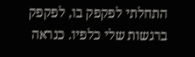התחלתי לפקפק בו, לפקפק ברגשות שלי כלפיו. כנראה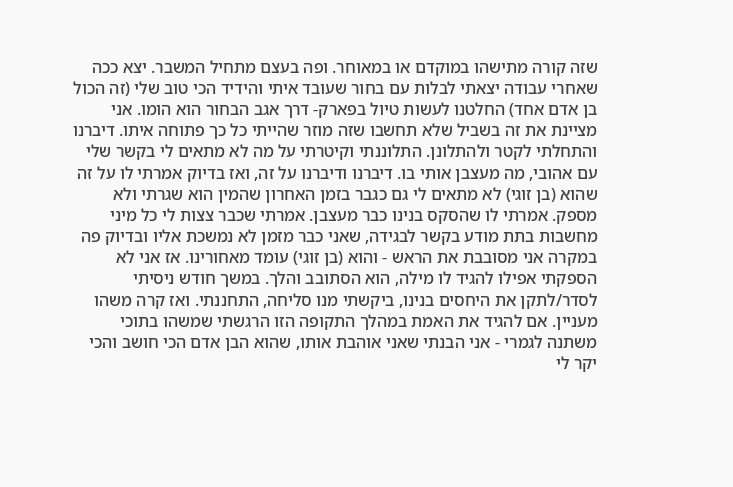שזה קורה מתישהו במוקדם או במאוחר. ופה בעצם מתחיל המשבר. יצא ככה שאחרי עבודה יצאתי לבלות עם בחור שעובד איתי והידיד הכי טוב שלי (זה הכול בן אדם אחד) החלטנו לעשות טיול בפארק- דרך אגב הבחור הוא הומו. אני מציינת את זה בשביל שלא תחשבו שזה מוזר שהייתי כל כך פתוחה איתו. דיברנו והתחלתי לקטר ולהתלונן. התלוננתי וקיטרתי על מה לא מתאים לי בקשר שלי עם אהובי, מה מעצבן אותי בו. דיברנו ודיברנו על זה, ואז בדיוק אמרתי לו על זה שהוא (בן זוגי) לא מתאים לי גם כגבר בזמן האחרון שהמין הוא שגרתי ולא מספק. אמרתי לו שהסקס בנינו כבר מעצבן. אמרתי שכבר צצות לי כל מיני מחשבות בתת מודע בקשר לבגידה, שאני כבר מזמן לא נמשכת אליו ובדיוק פה במקרה אני מסובבת את הראש - והוא (בן זוגי) עומד מאחורינו. אז אני לא הספקתי אפילו להגיד לו מילה, הוא הסתובב והלך. במשך חודש ניסיתי לסדר/לתקן את היחסים בנינו, ביקשתי מנו סליחה, התחננתי. ואז קרה משהו מעניין. אם להגיד את האמת במהלך התקופה הזו הרגשתי שמשהו בתוכי משתנה לגמרי - אני הבנתי שאני אוהבת אותו, שהוא הבן אדם הכי חושב והכי יקר לי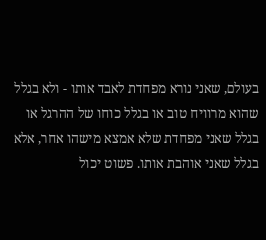בעולם, שאני נורא מפחדת לאבד אותו - ולא בגלל שהוא מרוויח טוב או בגלל כוחו של ההרגל או בגלל שאני מפחדת שלא אמצא מישהו אחר, אלא בגלל שאני אוהבת אותו. פשוט יכול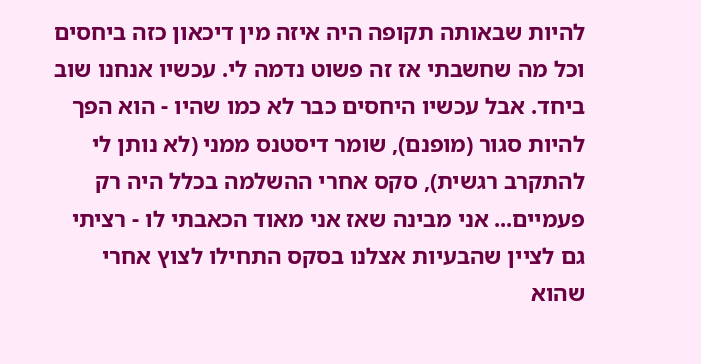להיות שבאותה תקופה היה איזה מין דיכאון כזה ביחסים וכל מה שחשבתי אז זה פשוט נדמה לי. עכשיו אנחנו שוב ביחד. אבל עכשיו היחסים כבר לא כמו שהיו - הוא הפך להיות סגור (מופנם), שומר דיסטנס ממני (לא נותן לי להתקרב רגשית), סקס אחרי ההשלמה בכלל היה רק פעמיים... אני מבינה שאז אני מאוד הכאבתי לו - רציתי גם לציין שהבעיות אצלנו בסקס התחילו לצוץ אחרי שהוא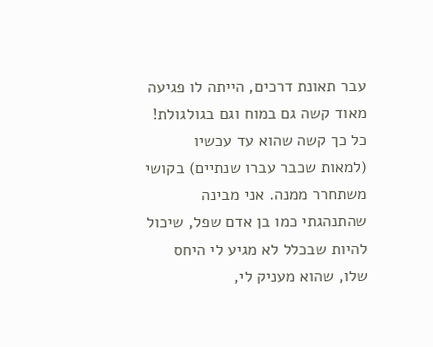עבר תאונת דרכים, הייתה לו פגיעה מאוד קשה גם במוח וגם בגולגולת! כל כך קשה שהוא עד עכשיו (למאות שכבר עברו שנתיים) בקושי משתחרר ממנה. אני מבינה שהתנהגתי כמו בן אדם שפל, שיכול להיות שבכלל לא מגיע לי היחס שלו, שהוא מעניק לי,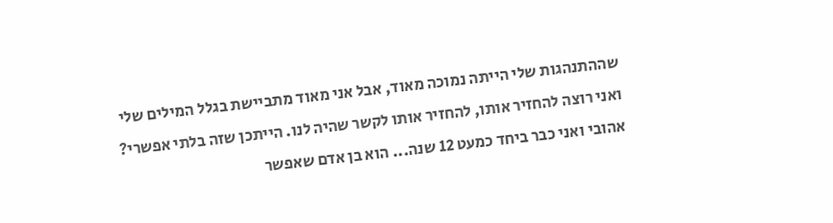שההתנהגות שלי הייתה נמוכה מאוד, אבל אני מאוד מתביישת בגלל המילים שלי ואני רוצה להחזיר אותו, להחזיר אותו לקשר שהיה לנו. הייתכן שזה בלתי אפשרי?
אהובי ואני כבר ביחד כמעט 12 שנה... הוא בן אדם שאפשר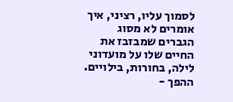לסמוך עליו, רציני, איך אומרים לא מסוג הגברים שמבזבז את החיים שלו על מועדוני לילה, בחורות, בילויים. ההפך -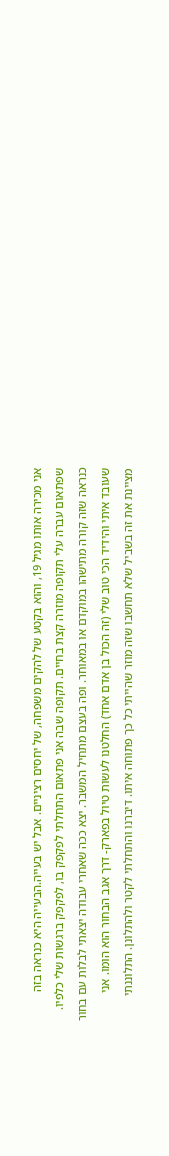אני מכירה אותו מגיל 19, והוא בקטע של להקים משפחה, של יחסים רציניים. אבל יש בעייה.הבעייה היא כנראה בזה שפתאום עברה עלי תקופה מוזרה קצת בחיים. תקופה שבה אני פתאום התחלתי לפקפק בו, לפקפק ברגשות שלי כלפיו. כנראה שזה קורה מתישהו במוקדם או במאוחר. ופה בעצם מתחיל המשבר. יצא ככה שאחרי עבודה יצאתי לבלות עם בחור שעובד איתי והידיד הכי טוב שלי (זה הכול בן אדם אחד) החלטנו לעשות טיול בפארק- דרך אגב הבחור הוא הומו. אני מציינת את זה בשביל שלא תחשבו שזה מוזר שהייתי כל כך פתוחה איתו. דיברנו והתחלתי לקטר ולהתלונן. התלוננתי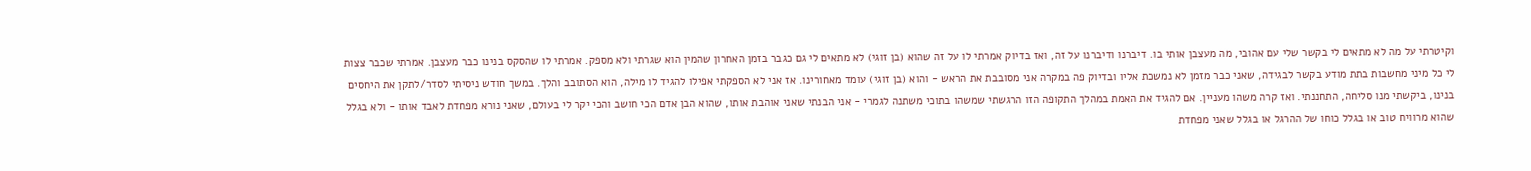וקיטרתי על מה לא מתאים לי בקשר שלי עם אהובי, מה מעצבן אותי בו. דיברנו ודיברנו על זה, ואז בדיוק אמרתי לו על זה שהוא (בן זוגי) לא מתאים לי גם כגבר בזמן האחרון שהמין הוא שגרתי ולא מספק. אמרתי לו שהסקס בנינו כבר מעצבן. אמרתי שכבר צצות לי כל מיני מחשבות בתת מודע בקשר לבגידה, שאני כבר מזמן לא נמשכת אליו ובדיוק פה במקרה אני מסובבת את הראש - והוא (בן זוגי) עומד מאחורינו. אז אני לא הספקתי אפילו להגיד לו מילה, הוא הסתובב והלך. במשך חודש ניסיתי לסדר/לתקן את היחסים בנינו, ביקשתי מנו סליחה, התחננתי. ואז קרה משהו מעניין. אם להגיד את האמת במהלך התקופה הזו הרגשתי שמשהו בתוכי משתנה לגמרי - אני הבנתי שאני אוהבת אותו, שהוא הבן אדם הכי חושב והכי יקר לי בעולם, שאני נורא מפחדת לאבד אותו - ולא בגלל שהוא מרוויח טוב או בגלל כוחו של ההרגל או בגלל שאני מפחדת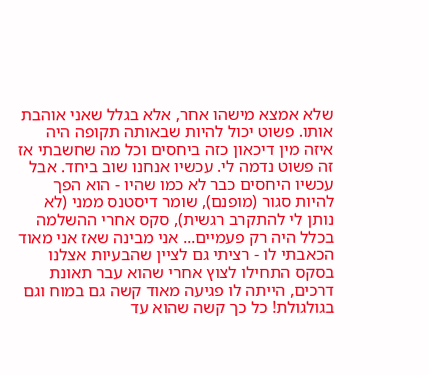שלא אמצא מישהו אחר, אלא בגלל שאני אוהבת אותו. פשוט יכול להיות שבאותה תקופה היה איזה מין דיכאון כזה ביחסים וכל מה שחשבתי אז זה פשוט נדמה לי. עכשיו אנחנו שוב ביחד. אבל עכשיו היחסים כבר לא כמו שהיו - הוא הפך להיות סגור (מופנם), שומר דיסטנס ממני (לא נותן לי להתקרב רגשית), סקס אחרי ההשלמה בכלל היה רק פעמיים... אני מבינה שאז אני מאוד הכאבתי לו - רציתי גם לציין שהבעיות אצלנו בסקס התחילו לצוץ אחרי שהוא עבר תאונת דרכים, הייתה לו פגיעה מאוד קשה גם במוח וגם בגולגולת! כל כך קשה שהוא עד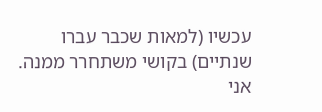עכשיו (למאות שכבר עברו שנתיים) בקושי משתחרר ממנה. אני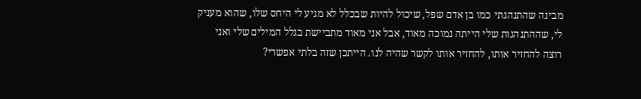מבינה שהתנהגתי כמו בן אדם שפל, שיכול להיות שבכלל לא מגיע לי היחס שלו, שהוא מעניק לי, שההתנהגות שלי הייתה נמוכה מאוד, אבל אני מאוד מתביישת בגלל המילים שלי ואני רוצה להחזיר אותו, להחזיר אותו לקשר שהיה לנו. הייתכן שזה בלתי אפשרי?